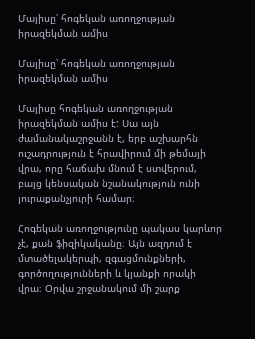Մայիսը՝ հոգեկան առողջության իրազեկման ամիս

Մայիսը՝ հոգեկան առողջության իրազեկման ամիս

Մայիսը հոգեկան առողջության իրազեկման ամիս է: Սա այն ժամանակաշրջանն է, երբ աշխարհն ուշադրություն է հրավիրում մի թեմայի վրա, որը հաճախ մնում է ստվերում, բայց կենսական նշանակություն ունի յուրաքանչյուրի համար։

Հոգեկան առողջությունը պակաս կարևոր չէ, քան ֆիզիկականը։ Այն ազդում է մտածելակերպի, զգացմունքների, գործողությունների և կյանքի որակի վրա։ Օրվա շրջանակում մի շարք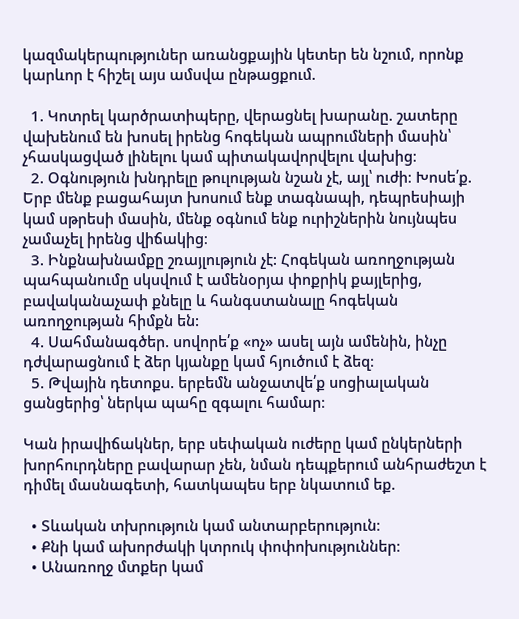կազմակերպություներ առանցքային կետեր են նշում, որոնք կարևոր է հիշել այս ամսվա ընթացքում.

  1. Կոտրել կարծրատիպերը, վերացնել խարանը. շատերը վախենում են խոսել իրենց հոգեկան ապրումների մասին՝ չհասկացված լինելու կամ պիտակավորվելու վախից։
  2. Օգնություն խնդրելը թուլության նշան չէ, այլ՝ ուժի։ Խոսե՛ք. Երբ մենք բացահայտ խոսում ենք տագնապի, դեպրեսիայի կամ սթրեսի մասին, մենք օգնում ենք ուրիշներին նույնպես չամաչել իրենց վիճակից։
  3. Ինքնախնամքը շռայլություն չէ: Հոգեկան առողջության պահպանումը սկսվում է ամենօրյա փոքրիկ քայլերից, բավականաչափ քնելը և հանգստանալը հոգեկան առողջության հիմքն են:
  4. Սահմանագծեր. սովորե՛ք «ոչ» ասել այն ամենին, ինչը դժվարացնում է ձեր կյանքը կամ հյուծում է ձեզ։
  5. Թվային դետոքս. երբեմն անջատվե՛ք սոցիալական ցանցերից՝ ներկա պահը զգալու համար։

Կան իրավիճակներ, երբ սեփական ուժերը կամ ընկերների խորհուրդները բավարար չեն, նման դեպքերում անհրաժեշտ է դիմել մասնագետի, հատկապես երբ նկատում եք.

  • Տևական տխրություն կամ անտարբերություն։
  • Քնի կամ ախորժակի կտրուկ փոփոխություններ։
  • Անառողջ մտքեր կամ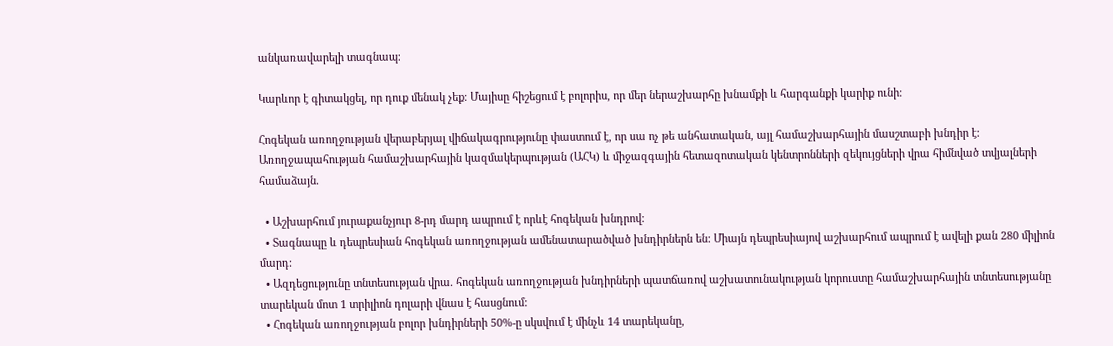անկառավարելի տագնապ։

Կարևոր է գիտակցել, որ դուք մենակ չեք։ Մայիսը հիշեցում է բոլորիս, որ մեր ներաշխարհը խնամքի և հարգանքի կարիք ունի։

Հոգեկան առողջության վերաբերյալ վիճակագրությունը փաստում է, որ սա ոչ թե անհատական, այլ համաշխարհային մասշտաբի խնդիր է: Առողջապահության համաշխարհային կազմակերպության (ԱՀԿ) և միջազգային հետազոտական կենտրոնների զեկույցների վրա հիմնված տվյալների համաձայն.

  • Աշխարհում յուրաքանչյուր 8-րդ մարդ ապրում է որևէ հոգեկան խնդրով:
  • Տագնապը և դեպրեսիան հոգեկան առողջության ամենատարածված խնդիրներն են: Միայն դեպրեսիայով աշխարհում ապրում է ավելի քան 280 միլիոն մարդ:
  • Ազդեցությունը տնտեսության վրա. հոգեկան առողջության խնդիրների պատճառով աշխատունակության կորուստը համաշխարհային տնտեսությանը տարեկան մոտ 1 տրիլիոն դոլարի վնաս է հասցնում:
  • Հոգեկան առողջության բոլոր խնդիրների 50%-ը սկսվում է մինչև 14 տարեկանը,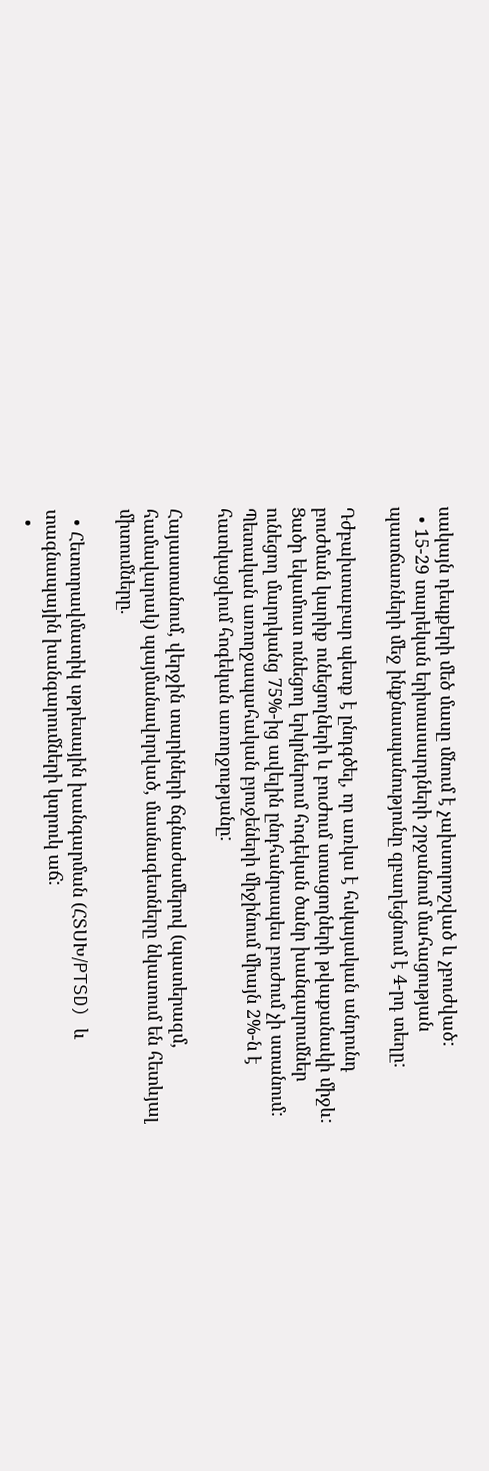սակայն դեպքերի մեծ մասը մնում է չախտորոշված և չբուժված:
  • 15-29 տարեկան երիտասարդների շրջանում մահացության պատճառների մեջ ինքնասպանությունը զբաղեցնում է 4-րդ տեղը:

Դժբախտաբար պետք է ընդգծել, որ առկա է հսկայական անդունդ բուժման կարիք ունեցողների և բուժում ստացողների թվաքանակի միջև: Ցածր եկամուտ ունեցող երկրներում հոգեկան ծանր խանգարումներ ունեցող մարդկանց 75%-ից ավելին ընդհանրապես բուժում չի ստանում: Պետական առողջապահական բյուջեների միջինում միայն 2%-ն է հատկացվում հոգեկան առողջությանը:

Հայաստանում, վերջին տարիների ճգնաժամերով (պատերազմ, համավարակ) պայմանավորված, մասնագետները նկատում են հետևյալ միտումները.

  • Հետտրավմատիկ սթրեսային խանգարման (ՀՏՍԽ/PTSD) և տագնապային խանգարումների կտրուկ աճ:
  •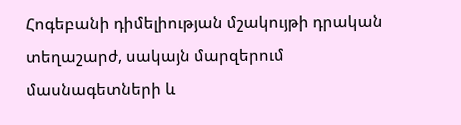Հոգեբանի դիմելիության մշակույթի դրական տեղաշարժ, սակայն մարզերում մասնագետների և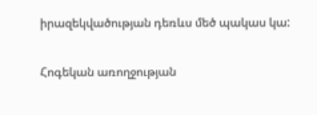իրազեկվածության դեռևս մեծ պակաս կա:

Հոգեկան առողջության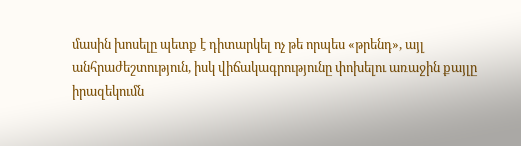մասին խոսելը պետք է դիտարկել ոչ թե որպես «թրենդ», այլ անհրաժեշտություն, իսկ վիճակագրությունը փոխելու առաջին քայլը իրազեկումն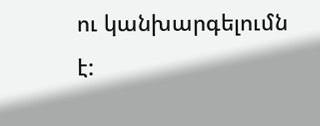ու կանխարգելումն է: